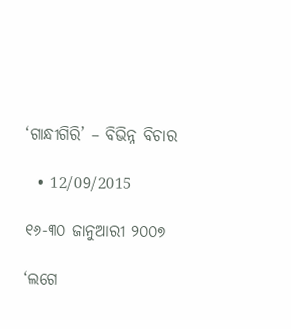‘ଗାନ୍ଧୀଗିରି’ – ବିଭିନ୍ନ ବିଚାର

  • 12/09/2015

୧୬-୩୦ ଜାନୁଆରୀ ୨୦୦୭

‘ଲଗେ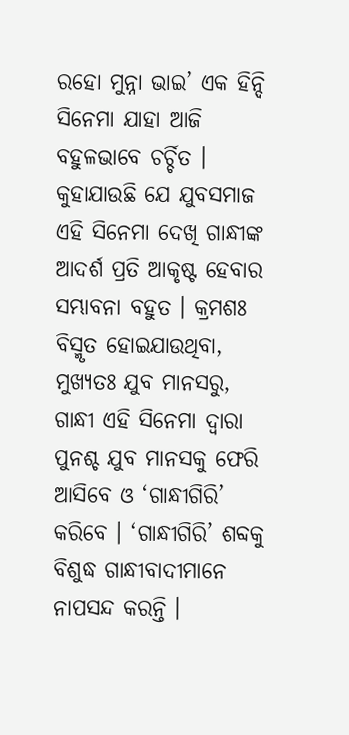ରହୋ ମୁନ୍ନା ଭାଇ’ ଏକ ହିନ୍ଦି ସିନେମା ଯାହା ଆଜି ବହୁଳଭାବେ ଚର୍ଚ୍ଚିତ । କୁହାଯାଉଛି ଯେ ଯୁବସମାଜ ଏହି ସିନେମା ଦେଖି ଗାନ୍ଧୀଙ୍କ ଆଦର୍ଶ ପ୍ରତି ଆକୃଷ୍ଟ ହେବାର ସମ୍ଭାବନା ବହୁତ । କ୍ରମଶଃ ବିସ୍ମୃତ ହୋଇଯାଉଥିବା, ମୁଖ୍ୟତଃ ଯୁବ ମାନସରୁ, ଗାନ୍ଧୀ ଏହି ସିନେମା ଦ୍ୱାରା ପୁନଶ୍ଚ ଯୁବ ମାନସକୁ ଫେରି ଆସିବେ ଓ ‘ଗାନ୍ଧୀଗିରି’ କରିବେ । ‘ଗାନ୍ଧୀଗିରି’ ଶବ୍ଦକୁ ବିଶୁଦ୍ଧ ଗାନ୍ଧୀବାଦୀମାନେ ନାପସନ୍ଦ କରନ୍ତି ।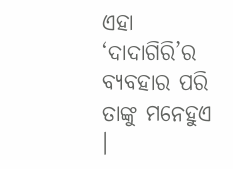ଏହା ‘ଦାଦାଗିରି’ର ବ୍ୟବହାର ପରି ତାଙ୍କୁ ମନେହୁଏ ।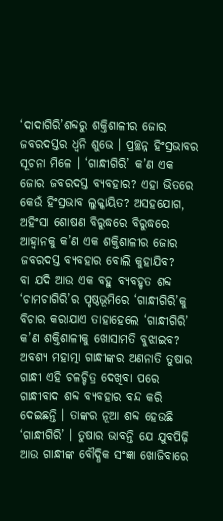‘ଦାଦାଗିରି’ଶବ୍ଦରୁ ଶକ୍ତିଶାଳୀର ଜୋର ଜବରଦସ୍ତର ଧ୍ୱନି ଶୁଭେ । ପ୍ରଚ୍ଛନ୍ନ ହିଂସ୍ରଭାବର ସୂଚନା ମିଳେ । ‘ଗାନ୍ଧୀଗିରି’ କ’ଣ ଏକ ଜୋର ଜବରଦସ୍ତ ବ୍ୟବହାର? ଏହା ଭିତରେ କେଉଁ ହିଂସ୍ରଭାବ ଲୁକ୍କାୟିତ? ଅସହଯୋଗ, ଅହିଂସା ଶୋଷଣ ବିରୁଦ୍ଧରେ ବିରୁଦ୍ଧରେ ଆହ୍ୱାନକୁ କ’ଣ ଏକ ଶକ୍ତିଶାଳୀର ଜୋର ଜବରଦସ୍ତ ବ୍ୟବହାର ବୋଲି କୁହାଯିବ?
ବା ଯଦି ଆଉ ଏକ ବହୁ ବ୍ୟବହୃତ ଶବ୍ଦ ‘ଚାମଚାଗିରି’ର ପୃଷ୍ଠଭୂମିରେ ‘ଗାନ୍ଧୀଗିରି’କୁ ବିଚାର କରାଯାଏ ତାହାହେଲେ ‘ଗାନ୍ଧୀଗିରି’ କ’ଣ ଶକ୍ତିଶାଳୀକୁ ଖୋସାମତି ବୁଝାଇବ? ଅବଶ୍ୟ ମହାତ୍ମା ଗାନ୍ଧୀଙ୍କର ଅଣନାତି ତୁଷାର ଗାନ୍ଧୀ ଏହି ଚଳଚ୍ଚିତ୍ର ଦେଖିବା ପରେ ଗାନ୍ଧୀବାଦ ଶବ୍ଦ ବ୍ୟବହାର ବନ୍ଦ କରି ଦେଇଛନ୍ତି । ତାଙ୍କର ନୂଆ ଶବ୍ଦ ହେଉଛି ‘ଗାନ୍ଧୀଗିରି’ । ତୁଷାର ଭାବନ୍ତି ଯେ ଯୁବପିଢ଼ି ଆଉ ଗାନ୍ଧୀଙ୍କ ବୌଦ୍ଧିକ ସଂଜ୍ଞା ଖୋଜିବାରେ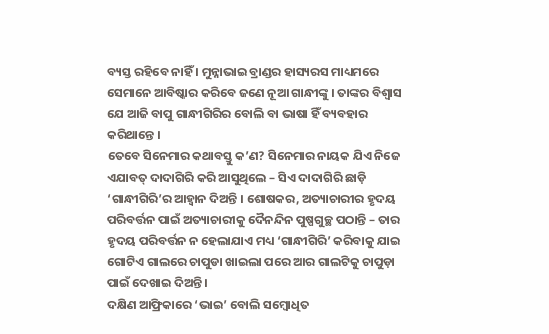ବ୍ୟସ୍ତ ରହିବେ ନାହିଁ । ମୁନ୍ନାଭାଇ ବ୍ରାଣ୍ଡର ହାସ୍ୟରସ ମାଧ୍ୟମରେ ସେମାନେ ଆବିଷ୍କାର କରିବେ ଜଣେ ନୂଆ ଗାନ୍ଧୀଙ୍କୁ । ତାଙ୍କର ବିଶ୍ୱାସ ଯେ ଆଜି ବାପୁ ଗାନ୍ଧୀଗିରିର ବୋଲି ବା ଭାଷା ହିଁ ବ୍ୟବହାର କରିଥାନ୍ତେ ।
ତେବେ ସିନେମାର କଥାବସ୍ତୁ କ’ଣ? ସିନେମାର ନାୟକ ଯିଏ ନିଜେ ଏଯାବତ୍ ଦାଦାଗିରି କରି ଆସୁଥିଲେ – ସିଏ ଦାଦାଗିରି ଛାଡ଼ି ‘ଗାନ୍ଧୀଗିରି’ର ଆହ୍ୱାନ ଦିଅନ୍ତି । ଶୋଷକର, ଅତ୍ୟାଚାରୀର ହୃଦୟ ପରିବର୍ତ୍ତନ ପାଇଁ ଅତ୍ୟାଚାରୀକୁ ଦୈନନ୍ଦିନ ପୁଷ୍ପଗୁଚ୍ଛ ପଠାନ୍ତି – ତାର ହୃଦୟ ପରିବର୍ତ୍ତନ ନ ହେଲାଯାଏ ମଧ୍ୟ ‘ଗାନ୍ଧୀଗିରି’ କରିବାକୁ ଯାଇ ଗୋଟିଏ ଗାଲରେ ଚାପୁଡା ଖାଇଲା ପରେ ଆର ଗାଲଟିକୁ ଚାପୁଡ଼ା ପାଇଁ ଦେଖାଇ ଦିଅନ୍ତି ।
ଦକ୍ଷିଣ ଆଫ୍ରିକାରେ ‘ଭାଇ’ ବୋଲି ସମ୍ବୋଧିତ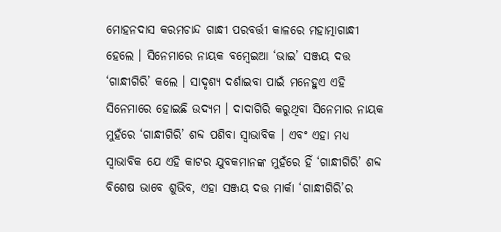ମୋହନଦାସ କରମଚାନ୍ଦ ଗାନ୍ଧୀ ପରବର୍ତ୍ତୀ କାଳରେ ମହାତ୍ମାଗାନ୍ଧୀ ହେଲେ । ସିନେମାରେ ନାୟକ ବମ୍ବେଇଆ ‘ଭାଇ’ ସଞ୍ଜୟ ଦତ୍ତ ‘ଗାନ୍ଧୀଗିରି’ କଲେ । ସାଦୃଶ୍ୟ ଦର୍ଶାଇବା ପାଇଁ ମନେହୁଏ ଏହି ସିନେମାରେ ହୋଇଛି ଉଦ୍ୟମ । ଦାଦାଗିରି କରୁଥିବା ସିନେମାର ନାୟକ ମୁହଁରେ ‘ଗାନ୍ଧୀଗିରି’ ଶବ୍ଦ ପଶିବା ସ୍ୱାଭାବିକ । ଏବଂ ଏହା ମଧ୍ୟ ସ୍ୱାଭାବିକ ଯେ ଏହି କାଟର ଯୁବକମାନଙ୍କ ମୁହଁରେ ହିଁ ‘ଗାନ୍ଧୀଗିରି’ ଶବ୍ଦ ବିଶେଷ ଭାବେ ଶୁଭିବ, ଏହା ସଞ୍ଜୟ ଦତ୍ତ ମାର୍କା ‘ଗାନ୍ଧୀଗିରି’ର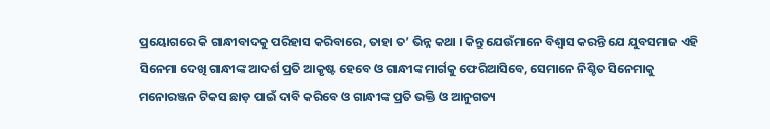ପ୍ରୟୋଗରେ କି ଗାନ୍ଧୀବାଦକୁ ପରିହାସ କରିବାରେ, ତାହା ତ’ ଭିନ୍ନ କଥା । କିନ୍ତୁ ଯେଉଁମାନେ ବିଶ୍ୱାସ କରନ୍ତି ଯେ ଯୁବସମାଜ ଏହି ସିନେମା ଦେଖି ଗାନ୍ଧୀଙ୍କ ଆଦର୍ଶ ପ୍ରତି ଆକୃଷ୍ଟ ହେବେ ଓ ଗାନ୍ଧୀଙ୍କ ମାର୍ଗକୁ ଫେରିଆସିବେ, ସେମାନେ ନିଶ୍ଚିତ ସିନେମାକୁ ମନୋରଞ୍ଜନ ଟିକସ ଛାଡ଼ ପାଇଁ ଦାବି କରିବେ ଓ ଗାନ୍ଧୀଙ୍କ ପ୍ରତି ଭକ୍ତି ଓ ଆନୁଗତ୍ୟ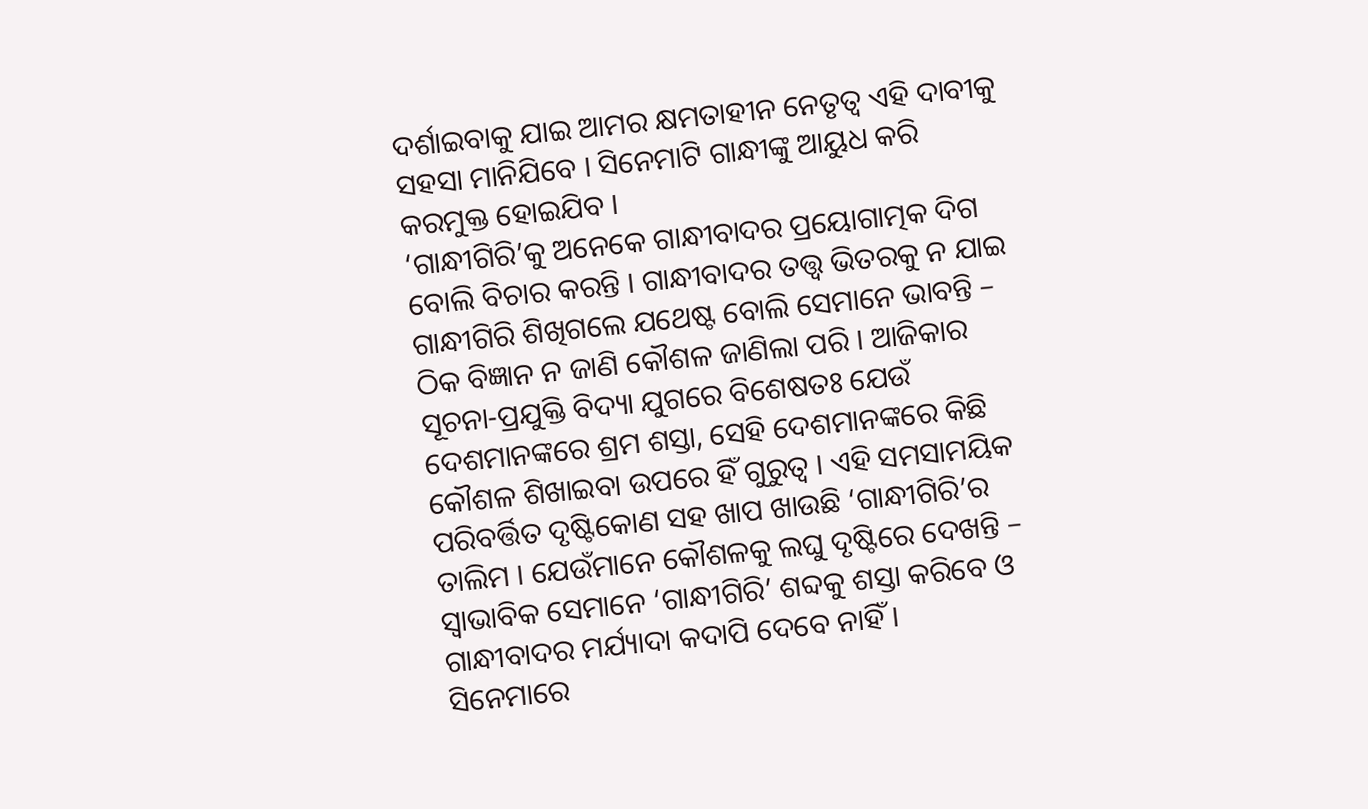ଦର୍ଶାଇବାକୁ ଯାଇ ଆମର କ୍ଷମତାହୀନ ନେତୃତ୍ୱ ଏହି ଦାବୀକୁ ସହସା ମାନିଯିବେ । ସିନେମାଟି ଗାନ୍ଧୀଙ୍କୁ ଆୟୁଧ କରି କରମୁକ୍ତ ହୋଇଯିବ ।
‘ଗାନ୍ଧୀଗିରି’କୁ ଅନେକେ ଗାନ୍ଧୀବାଦର ପ୍ରୟୋଗାତ୍ମକ ଦିଗ ବୋଲି ବିଚାର କରନ୍ତି । ଗାନ୍ଧୀବାଦର ତତ୍ତ୍ୱ ଭିତରକୁ ନ ଯାଇ ଗାନ୍ଧୀଗିରି ଶିଖିଗଲେ ଯଥେଷ୍ଟ ବୋଲି ସେମାନେ ଭାବନ୍ତି – ଠିକ ବିଜ୍ଞାନ ନ ଜାଣି କୌଶଳ ଜାଣିଲା ପରି । ଆଜିକାର ସୂଚନା-ପ୍ରଯୁକ୍ତି ବିଦ୍ୟା ଯୁଗରେ ବିଶେଷତଃ ଯେଉଁ ଦେଶମାନଙ୍କରେ ଶ୍ରମ ଶସ୍ତା, ସେହି ଦେଶମାନଙ୍କରେ କିଛି କୌଶଳ ଶିଖାଇବା ଉପରେ ହିଁ ଗୁରୁତ୍ୱ । ଏହି ସମସାମୟିକ ପରିବର୍ତ୍ତିତ ଦୃଷ୍ଟିକୋଣ ସହ ଖାପ ଖାଉଛି ‘ଗାନ୍ଧୀଗିରି’ର ତାଲିମ । ଯେଉଁମାନେ କୌଶଳକୁ ଲଘୁ ଦୃଷ୍ଟିରେ ଦେଖନ୍ତି – ସ୍ୱାଭାବିକ ସେମାନେ ‘ଗାନ୍ଧୀଗିରି’ ଶବ୍ଦକୁ ଶସ୍ତା କରିବେ ଓ ଗାନ୍ଧୀବାଦର ମର୍ଯ୍ୟାଦା କଦାପି ଦେବେ ନାହିଁ ।
ସିନେମାରେ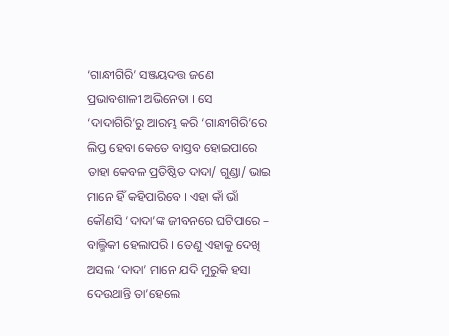‘ଗାନ୍ଧୀଗିରି’ ସଞ୍ଜୟଦତ୍ତ ଜଣେ ପ୍ରଭାବଶାଳୀ ଅଭିନେତା । ସେ ‘ଦାଦାଗିରି’ରୁ ଆରମ୍ଭ କରି ‘ଗାନ୍ଧୀଗିରି’ରେ ଲିପ୍ତ ହେବା କେତେ ବାସ୍ତବ ହୋଇପାରେ ତାହା କେବଳ ପ୍ରତିଷ୍ଠିତ ଦାଦା/ ଗୁଣ୍ଡା/ ଭାଇ ମାନେ ହିଁ କହିପାରିବେ । ଏହା କାଁ ଭାଁ କୌଣସି ‘ଦାଦା’ଙ୍କ ଜୀବନରେ ଘଟିପାରେ – ବାଲ୍ମିକୀ ହେଲାପରି । ତେଣୁ ଏହାକୁ ଦେଖି ଅସଲ ‘ଦାଦା’ ମାନେ ଯଦି ମୁରୁକି ହସା ଦେଉଥାନ୍ତି ତା’ହେଲେ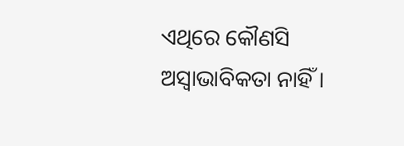ଏଥିରେ କୌଣସି ଅସ୍ୱାଭାବିକତା ନାହିଁ ।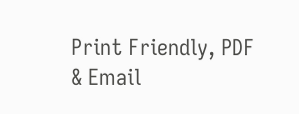Print Friendly, PDF & Email